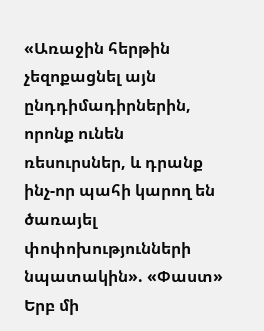«Առաջին հերթին չեզոքացնել այն ընդդիմադիրներին, որոնք ունեն ռեսուրսներ, և դրանք ինչ-որ պահի կարող են ծառայել փոփոխությունների նպատակին». «Փաստ» Երբ մի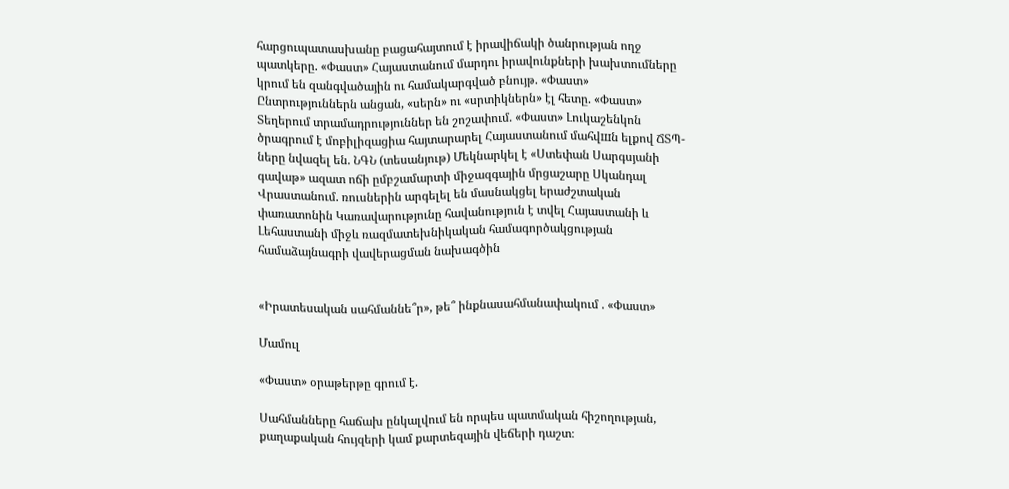հարցուպատասխանը բացահայտում է իրավիճակի ծանրության ողջ պատկերը. «Փաստ» Հայաստանում մարդու իրավունքների խախտումները կրում են զանգվածային ու համակարգված բնույթ. «Փաստ» Ընտրություններն անցան, «սերն» ու «սրտիկներն» էլ հետը. «Փաստ» Տեղերում տրամադրություններ են շոշափում. «Փաստ» Լուկաշենկոն ծրագրում է մոբիլիզացիա հայտարարել Հայաստանում մահվшն ելքով ՃՏՊ-ները նվազել են. ՆԳՆ (տեսանյութ) Մեկնարկել է «Ստեփան Սարգսյանի գավաթ» ազատ ոճի ըմբշամարտի միջազգային մրցաշարը Սկանդալ Վրաստանում. ռուսներին արգելել են մասնակցել երաժշտական փառատոնին Կառավարությունը հավանություն է տվել Հայաստանի և Լեհաստանի միջև ռազմատեխնիկական համագործակցության համաձայնագրի վավերացման նախագծին


«Իրատեսական սահմաննե՞ր», թե՞ ինքնասահմանափակում . «Փաստ»

Մամուլ

«Փաստ» օրաթերթը գրում է.

Սահմանները հաճախ ընկալվում են որպես պատմական հիշողության, քաղաքական հույզերի կամ քարտեզային վեճերի դաշտ։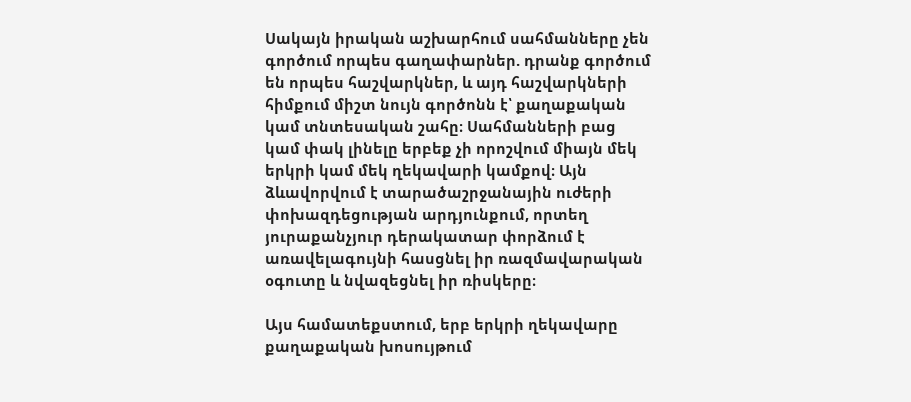Սակայն իրական աշխարհում սահմանները չեն գործում որպես գաղափարներ. դրանք գործում են որպես հաշվարկներ, և այդ հաշվարկների հիմքում միշտ նույն գործոնն է՝ քաղաքական կամ տնտեսական շահը։ Սահմանների բաց կամ փակ լինելը երբեք չի որոշվում միայն մեկ երկրի կամ մեկ ղեկավարի կամքով։ Այն ձևավորվում է տարածաշրջանային ուժերի փոխազդեցության արդյունքում, որտեղ յուրաքանչյուր դերակատար փորձում է առավելագույնի հասցնել իր ռազմավարական օգուտը և նվազեցնել իր ռիսկերը։

Այս համատեքստում, երբ երկրի ղեկավարը քաղաքական խոսույթում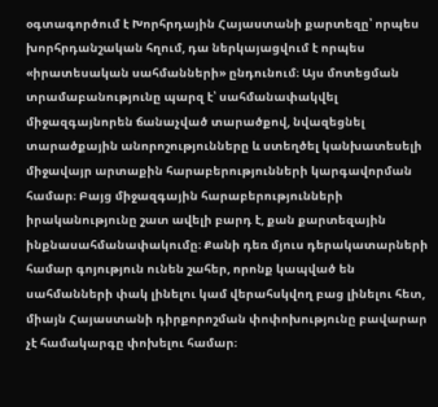օգտագործում է Խորհրդային Հայաստանի քարտեզը՝ որպես խորհրդանշական հղում, դա ներկայացվում է որպես «իրատեսական սահմանների» ընդունում։ Այս մոտեցման տրամաբանությունը պարզ է՝ սահմանափակվել միջազգայնորեն ճանաչված տարածքով, նվազեցնել տարածքային անորոշությունները և ստեղծել կանխատեսելի միջավայր արտաքին հարաբերությունների կարգավորման համար։ Բայց միջազգային հարաբերությունների իրականությունը շատ ավելի բարդ է, քան քարտեզային ինքնասահմանափակումը։ Քանի դեռ մյուս դերակատարների համար գոյություն ունեն շահեր, որոնք կապված են սահմանների փակ լինելու կամ վերահսկվող բաց լինելու հետ, միայն Հայաստանի դիրքորոշման փոփոխությունը բավարար չէ համակարգը փոխելու համար։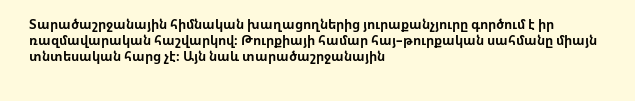Տարածաշրջանային հիմնական խաղացողներից յուրաքանչյուրը գործում է իր ռազմավարական հաշվարկով։ Թուրքիայի համար հայ–թուրքական սահմանը միայն տնտեսական հարց չէ։ Այն նաև տարածաշրջանային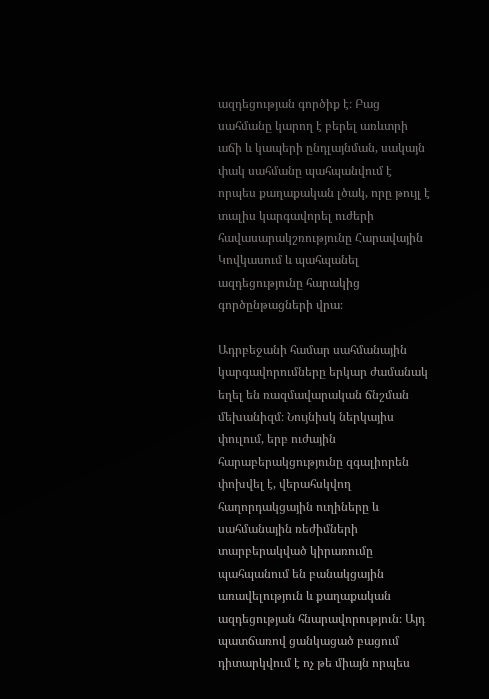ազդեցության գործիք է։ Բաց սահմանը կարող է բերել առևտրի աճի և կապերի ընդլայնման, սակայն փակ սահմանը պահպանվում է որպես քաղաքական լծակ, որը թույլ է տալիս կարգավորել ուժերի հավասարակշռությունը Հարավային Կովկասում և պահպանել ազդեցությունը հարակից գործընթացների վրա։

Ադրբեջանի համար սահմանային կարգավորումները երկար ժամանակ եղել են ռազմավարական ճնշման մեխանիզմ։ Նույնիսկ ներկայիս փուլում, երբ ուժային հարաբերակցությունը զգալիորեն փոխվել է, վերահսկվող հաղորդակցային ուղիները և սահմանային ռեժիմների տարբերակված կիրառումը պահպանում են բանակցային առավելություն և քաղաքական ազդեցության հնարավորություն։ Այդ պատճառով ցանկացած բացում դիտարկվում է ոչ թե միայն որպես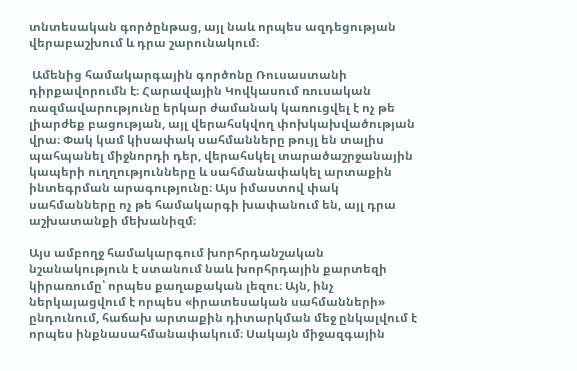տնտեսական գործընթաց, այլ նաև որպես ազդեցության վերաբաշխում և դրա շարունակում։

 Ամենից համակարգային գործոնը Ռուսաստանի դիրքավորումն է։ Հարավային Կովկասում ռուսական ռազմավարությունը երկար ժամանակ կառուցվել է ոչ թե լիարժեք բացության, այլ վերահսկվող փոխկախվածության վրա։ Փակ կամ կիսափակ սահմանները թույլ են տալիս պահպանել միջնորդի դեր, վերահսկել տարածաշրջանային կապերի ուղղությունները և սահմանափակել արտաքին ինտեգրման արագությունը։ Այս իմաստով փակ սահմանները ոչ թե համակարգի խափանում են, այլ դրա աշխատանքի մեխանիզմ։

Այս ամբողջ համակարգում խորհրդանշական նշանակություն է ստանում նաև խորհրդային քարտեզի կիրառումը՝ որպես քաղաքական լեզու։ Այն, ինչ ներկայացվում է որպես «իրատեսական սահմանների» ընդունում, հաճախ արտաքին դիտարկման մեջ ընկալվում է որպես ինքնասահմանափակում։ Սակայն միջազգային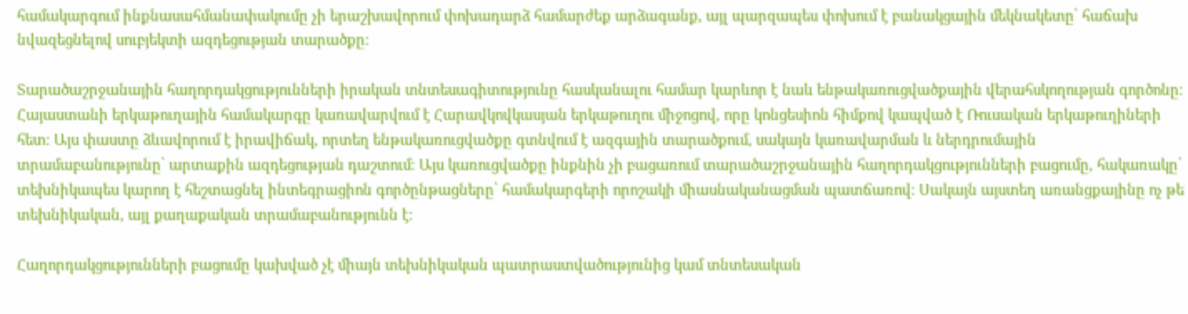համակարգում ինքնասահմանափակումը չի երաշխավորում փոխադարձ համարժեք արձագանք, այլ պարզապես փոխում է բանակցային մեկնակետը՝ հաճախ նվազեցնելով սուբյեկտի ազդեցության տարածքը։

Տարածաշրջանային հաղորդակցությունների իրական տնտեսագիտությունը հասկանալու համար կարևոր է նաև ենթակառուցվածքային վերահսկողության գործոնը։ Հայաստանի երկաթուղային համակարգը կառավարվում է Հարավկովկասյան երկաթուղու միջոցով, որը կոնցեսիոն հիմքով կապված է Ռուսական երկաթուղիների հետ։ Այս փաստը ձևավորում է իրավիճակ, որտեղ ենթակառուցվածքը գտնվում է ազգային տարածքում, սակայն կառավարման և ներդրումային տրամաբանությունը՝ արտաքին ազդեցության դաշտում։ Այս կառուցվածքը ինքնին չի բացառում տարածաշրջանային հաղորդակցությունների բացումը, հակառակը՝ տեխնիկապես կարող է հեշտացնել ինտեգրացիոն գործընթացները՝ համակարգերի որոշակի միասնականացման պատճառով։ Սակայն այստեղ առանցքայինը ոչ թե տեխնիկական, այլ քաղաքական տրամաբանությունն է։

Հաղորդակցությունների բացումը կախված չէ միայն տեխնիկական պատրաստվածությունից կամ տնտեսական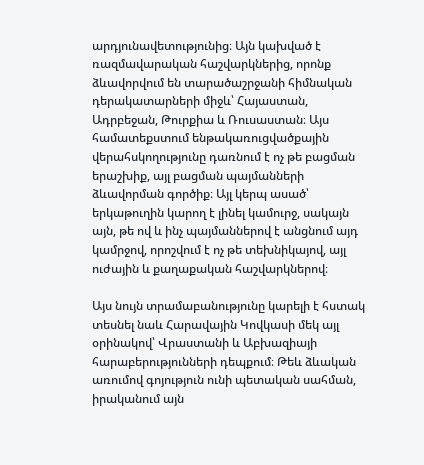արդյունավետությունից։ Այն կախված է ռազմավարական հաշվարկներից, որոնք ձևավորվում են տարածաշրջանի հիմնական դերակատարների միջև՝ Հայաստան, Ադրբեջան, Թուրքիա և Ռուսաստան։ Այս համատեքստում ենթակառուցվածքային վերահսկողությունը դառնում է ոչ թե բացման երաշխիք, այլ բացման պայմանների ձևավորման գործիք։ Այլ կերպ ասած՝ երկաթուղին կարող է լինել կամուրջ, սակայն այն, թե ով և ինչ պայմաններով է անցնում այդ կամրջով, որոշվում է ոչ թե տեխնիկայով, այլ ուժային և քաղաքական հաշվարկներով։

Այս նույն տրամաբանությունը կարելի է հստակ տեսնել նաև Հարավային Կովկասի մեկ այլ օրինակով՝ Վրաստանի և Աբխազիայի հարաբերությունների դեպքում։ Թեև ձևական առումով գոյություն ունի պետական սահման, իրականում այն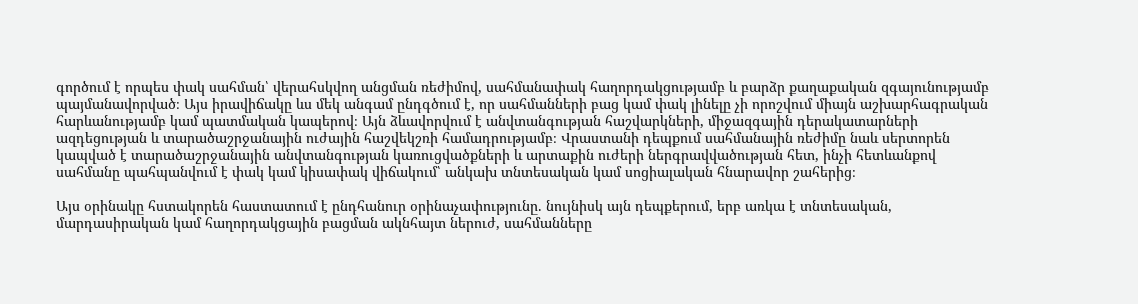գործում է որպես փակ սահման՝ վերահսկվող անցման ռեժիմով, սահմանափակ հաղորդակցությամբ և բարձր քաղաքական զգայունությամբ պայմանավորված։ Այս իրավիճակը ևս մեկ անգամ ընդգծում է, որ սահմանների բաց կամ փակ լինելը չի որոշվում միայն աշխարհագրական հարևանությամբ կամ պատմական կապերով։ Այն ձևավորվում է անվտանգության հաշվարկների, միջազգային դերակատարների ազդեցության և տարածաշրջանային ուժային հաշվեկշռի համադրությամբ։ Վրաստանի դեպքում սահմանային ռեժիմը նաև սերտորեն կապված է տարածաշրջանային անվտանգության կառուցվածքների և արտաքին ուժերի ներգրավվածության հետ, ինչի հետևանքով սահմանը պահպանվում է փակ կամ կիսափակ վիճակում՝ անկախ տնտեսական կամ սոցիալական հնարավոր շահերից։

Այս օրինակը հստակորեն հաստատում է ընդհանուր օրինաչափությունը. նույնիսկ այն դեպքերում, երբ առկա է տնտեսական, մարդասիրական կամ հաղորդակցային բացման ակնհայտ ներուժ, սահմանները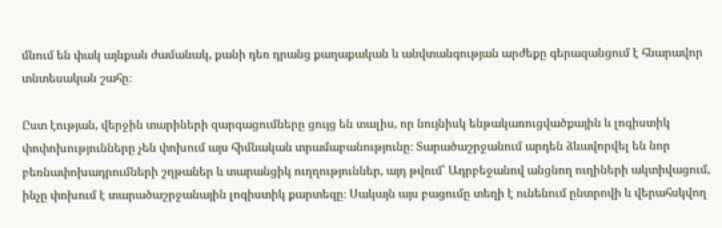մնում են փակ այնքան ժամանակ, քանի դեռ դրանց քաղաքական և անվտանգության արժեքը գերազանցում է հնարավոր տնտեսական շահը։

Ըստ էության, վերջին տարիների զարգացումները ցույց են տալիս, որ նույնիսկ ենթակառուցվածքային և լոգիստիկ փոփոխությունները չեն փոխում այս հիմնական տրամաբանությունը։ Տարածաշրջանում արդեն ձևավորվել են նոր բեռնափոխադրումների շղթաներ և տարանցիկ ուղղություններ, այդ թվում՝ Ադրբեջանով անցնող ուղիների ակտիվացում, ինչը փոխում է տարածաշրջանային լոգիստիկ քարտեզը։ Սակայն այս բացումը տեղի է ունենում ընտրովի և վերահսկվող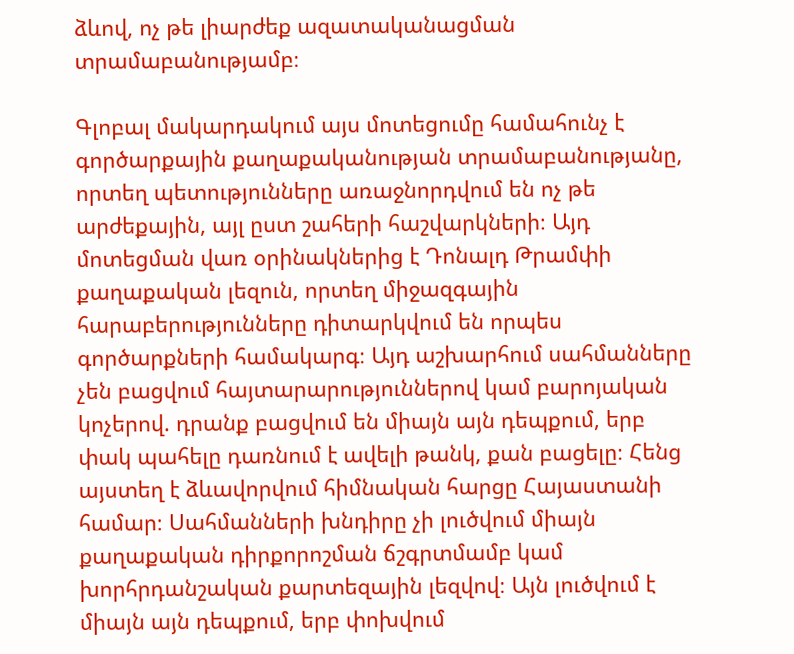ձևով, ոչ թե լիարժեք ազատականացման տրամաբանությամբ։

Գլոբալ մակարդակում այս մոտեցումը համահունչ է գործարքային քաղաքականության տրամաբանությանը, որտեղ պետությունները առաջնորդվում են ոչ թե արժեքային, այլ ըստ շահերի հաշվարկների։ Այդ մոտեցման վառ օրինակներից է Դոնալդ Թրամփի քաղաքական լեզուն, որտեղ միջազգային հարաբերությունները դիտարկվում են որպես գործարքների համակարգ։ Այդ աշխարհում սահմանները չեն բացվում հայտարարություններով կամ բարոյական կոչերով. դրանք բացվում են միայն այն դեպքում, երբ փակ պահելը դառնում է ավելի թանկ, քան բացելը։ Հենց այստեղ է ձևավորվում հիմնական հարցը Հայաստանի համար։ Սահմանների խնդիրը չի լուծվում միայն քաղաքական դիրքորոշման ճշգրտմամբ կամ խորհրդանշական քարտեզային լեզվով։ Այն լուծվում է միայն այն դեպքում, երբ փոխվում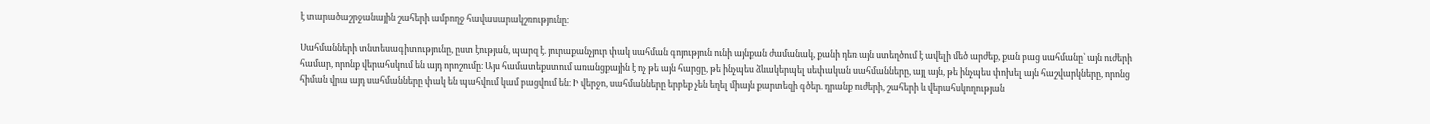է տարածաշրջանային շահերի ամբողջ հավասարակշռությունը։

Սահմանների տնտեսագիտությունը, ըստ էության, պարզ է. յուրաքանչյուր փակ սահման գոյություն ունի այնքան ժամանակ, քանի դեռ այն ստեղծում է ավելի մեծ արժեք, քան բաց սահմանը՝ այն ուժերի համար, որոնք վերահսկում են այդ որոշումը։ Այս համատեքստում առանցքային է ոչ թե այն հարցը, թե ինչպես ձևակերպել սեփական սահմանները, այլ այն, թե ինչպես փոխել այն հաշվարկները, որոնց հիման վրա այդ սահմանները փակ են պահվում կամ բացվում են։ Ի վերջո, սահմանները երբեք չեն եղել միայն քարտեզի գծեր. դրանք ուժերի, շահերի և վերահսկողության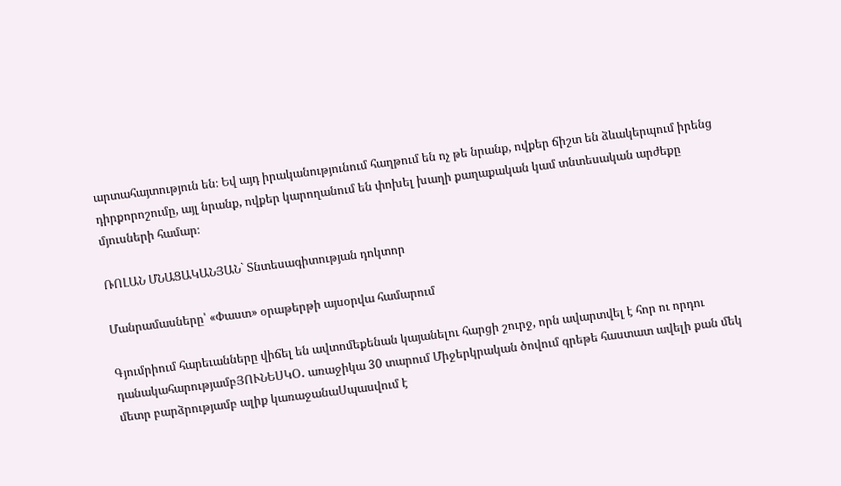արտահայտություն են։ Եվ այդ իրականությունում հաղթում են ոչ թե նրանք, ովքեր ճիշտ են ձևակերպում իրենց դիրքորոշումը, այլ նրանք, ովքեր կարողանում են փոխել խաղի քաղաքական կամ տնտեսական արժեքը մյուսների համար։

ՌՈԼԱՆ ՄՆԱՑԱԿԱՆՅԱՆ` Տնտեսագիտության դոկտոր

Մանրամասները՝ «Փաստ» օրաթերթի այսօրվա համարում

Գյումրիում հարեւանները վիճել են ավտոմեքենան կայանելու հարցի շուրջ, որն ավարտվել է հոր ու որդու դանակահարությամբՅՈՒՆԵՍԿՕ․ առաջիկա 30 տարում Միջերկրական ծովում գրեթե հաստատ ավելի քան մեկ մետր բարձրությամբ ալիք կառաջանաՍպասվում է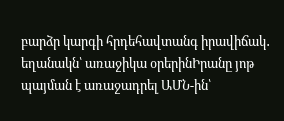բարձր կարգի հրդեհավտանգ իրավիճակ․ եղանակն՝ առաջիկա օրերինԻրանը յոթ պայման է առաջադրել ԱՄՆ-ին՝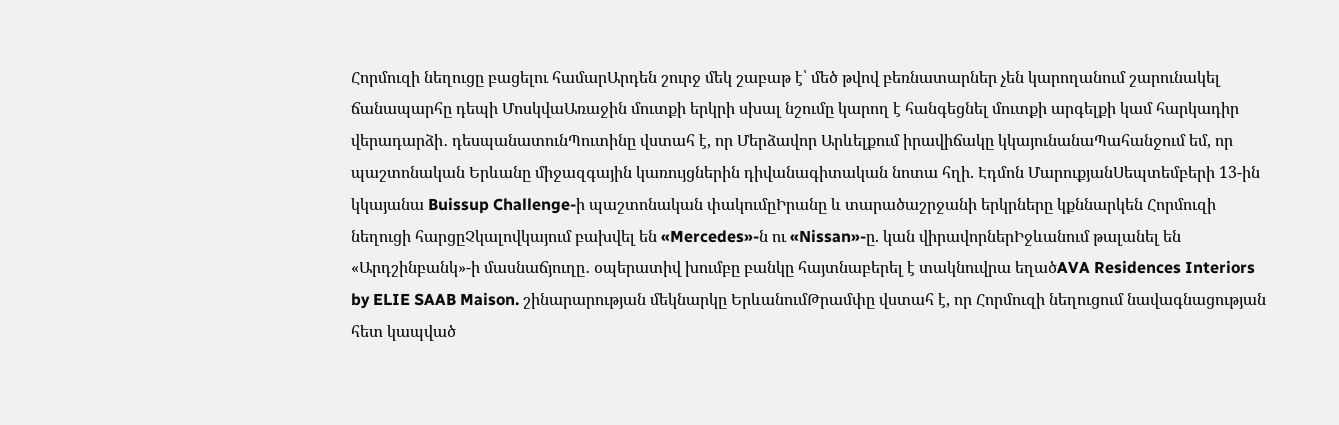Հորմուզի նեղուցը բացելու համարԱրդեն շուրջ մեկ շաբաթ է՝ մեծ թվով բեռնատարներ չեն կարողանում շարունակել ճանապարհը դեպի ՄոսկվաԱռաջին մուտքի երկրի սխալ նշումը կարող է հանգեցնել մուտքի արգելքի կամ հարկադիր վերադարձի․ դեսպանատունՊուտինը վստահ է, որ Մերձավոր Արևելքում իրավիճակը կկայունանաՊահանջում եմ, որ պաշտոնական Երևանը միջազգային կառույցներին դիվանագիտական նոտա հղի. Էդմոն ՄարուքյանՍեպտեմբերի 13-ին կկայանա Buissup Challenge-ի պաշտոնական փակումըԻրանը և տարածաշրջանի երկրները կքննարկեն Հորմուզի նեղուցի հարցըՉկալովկայում բախվել են «Mercedes»-ն ու «Nissan»-ը. կան վիրավորներԻջևանում թալանել են «Արդշինբանկ»-ի մասնաճյուղը․ օպերատիվ խումբը բանկը հայտնաբերել է տակնուվրա եղածAVA Residences Interiors by ELIE SAAB Maison. շինարարության մեկնարկը ԵրևանումԹրամփը վստահ է, որ Հորմուզի նեղուցում նավագնացության հետ կապված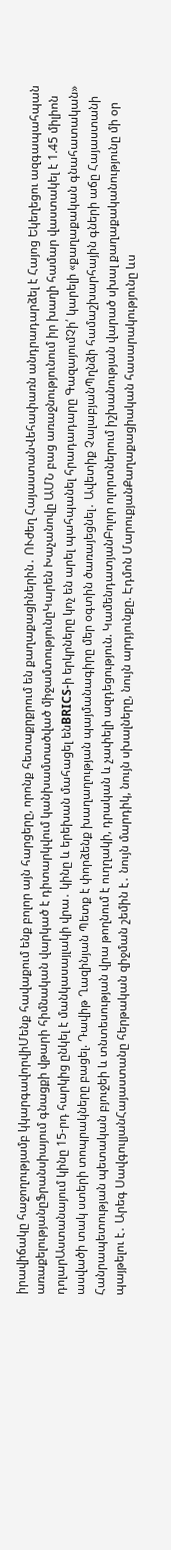իրավիճակը հաջողությամբ կկարգավորվիՄենք հավաքում ենք բոլոր այն հարցերը, որոնք հետաքրքրում են քաղաքացիներին․ ՈՒժեղ ՀայաստանՎեհափառն անդրադարձել է Հայոց Եկեղեցու ազգապահպան առաքելությանըՖրանսիայում գնացքի վթարի հիմնական վարկած է դիտարկվում կանխամտածված միջամտությունըԿարեն Խաչանովը ԱՄՆ բաց առաջնությունում իր խաղի համար վաստակել է 1.45 միլիոն դոլարԱստանայում կինը 15-րդ հարկից ընկել է մանկասայլակի վրա․ կինը և երեխան մահացել ենBRICS-ի երկրները կոչ են արել պահպանել հրադադարը ԳազայումՉի՛ կարելի «քաղաքական գնահատական» ասվածի տակ ստերի տոպրակները բացել. Դավիթ Ղազինյան Պետք է փորձենք խաղաղության պայմանագիրը մեր օգտին ծառայեցնել․ Ավետիք ՉալաբյանՊղնձի համաշխարհային գների աճը Հայաստանի Հանրապետության պետական բյուջեի և տնտեսության վրա թողնում է ուղղակի, դրական և չափելի ազդեցություն. ԿամենդատյանԲոլոր ոլորտներում իշխանության վարած սխալ քաղաքականությունը մի օր պայթելու է․ Արեգ ՍավգուլյանՀայաստանը հերթական զիջման շեմին է․ նույն մարդիկ, նույն սխալները, նույն արդյունքը. Էդմոն ՄարուքյանՔաղաքացիական հասարակությունը ևս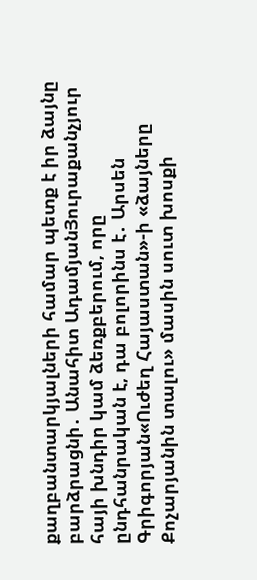քաղբանտարկյալների համար պետք է իր ձայնը բարձրացնի․ Անահիտ ԱդամյանՅուրաքանչյուր հայի խնդիր կամ ձեռքբերում, որը ընդհանրական է, դա բոլորինս է․ Արսեն Գրիգորյան«Ուժեղ Հայաստան»-ի «ձայները Քոչարյանին տալու» մասին սուտ խոսքի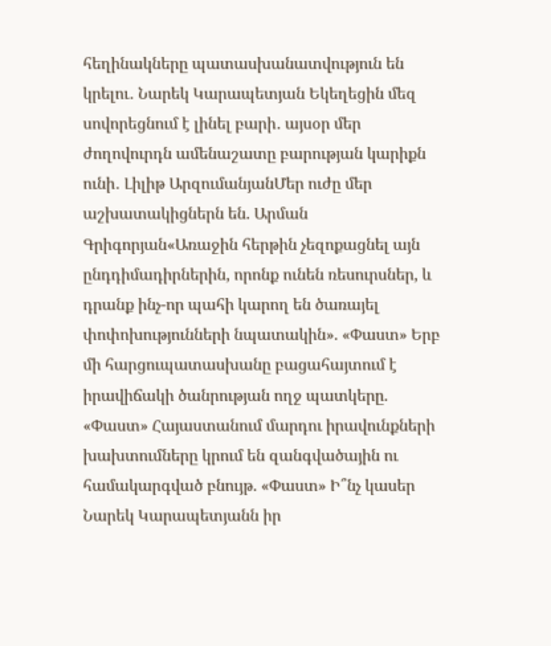հեղինակները պատասխանատվություն են կրելու․ Նարեկ Կարապետյան Եկեղեցին մեզ սովորեցնում է լինել բարի․ այսօր մեր ժողովուրդն ամենաշատը բարության կարիքն ունի․ Լիլիթ ԱրզումանյանՄեր ուժը մեր աշխատակիցներն են. Արման Գրիգորյան«Առաջին հերթին չեզոքացնել այն ընդդիմադիրներին, որոնք ունեն ռեսուրսներ, և դրանք ինչ-որ պահի կարող են ծառայել փոփոխությունների նպատակին». «Փաստ» Երբ մի հարցուպատասխանը բացահայտում է իրավիճակի ծանրության ողջ պատկերը. «Փաստ» Հայաստանում մարդու իրավունքների խախտումները կրում են զանգվածային ու համակարգված բնույթ. «Փաստ» Ի՞նչ կասեր Նարեկ Կարապետյանն իր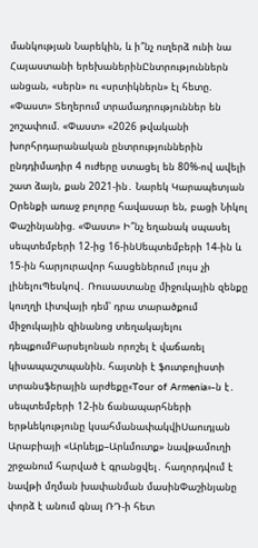մանկության Նարեկին, և ի՞նչ ուղերձ ունի նա Հայաստանի երեխաներինԸնտրություններն անցան, «սերն» ու «սրտիկներն» էլ հետը. «Փաստ» Տեղերում տրամադրություններ են շոշափում. «Փաստ» «2026 թվականի խորհրդարանական ընտրություններին ընդդիմադիր 4 ուժերը ստացել են 80%-ով ավելի շատ ձայն, քան 2021-ին․ Նարեկ Կարապետյան Oրենքի առաջ բոլորը հավասար են, բացի Նիկոլ Փաշինյանից. «Փաստ» Ի՞նչ եղանակ սպասել սեպտեմբերի 12-ից 16-ինՍեպտեմբերի 14-ին և 15-ին հարյուրավոր հասցեներում լույս չի լինելուՊեսկով․ Ռուսաստանը միջուկային զենքը կուղղի Լիտվայի դեմ՝ դրա տարածքում միջուկային զինանոց տեղակայելու դեպքումԲարսելոնան որոշել է վաճառել կիսապաշտպանին. հայտնի է ֆուտբոլիստի տրանսֆերային արժեքը«Tour of Armenia»-ն է․ սեպտեմբերի 12-ին ճանապարհների երթևեկությունը կսահմանափակվիՍաուդյան Արաբիայի «Արևելք–Արևմուտք» նավթամուղի շրջանում հարված է գրանցվել․ հաղորդվում է նավթի մղման խափանման մասինՓաշինյանը փորձ է անում գնալ ՌԴ-ի հետ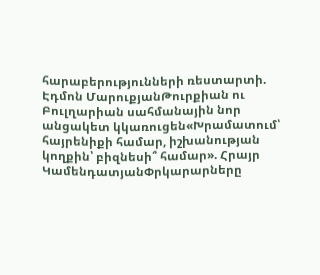հարաբերությունների ռեստարտի. Էդմոն ՄարուքյանԹուրքիան ու Բուլղարիան սահմանային նոր անցակետ կկառուցեն«Խրամատում՝ հայրենիքի համար, իշխանության կողքին՝ բիզնեսի՞ համար». Հրայր ԿամենդատյանՓրկարարները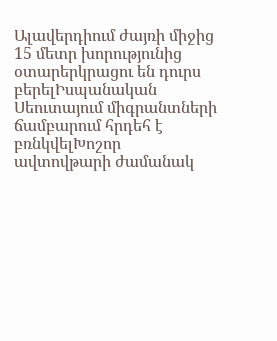Ալավերդիում ժայռի միջից 15 մետր խորությունից օտարերկրացու են դուրս բերելԻսպանական Սեուտայում միգրանտների ճամբարում հրդեհ է բռնկվելԽոշոր ավտովթարի ժամանակ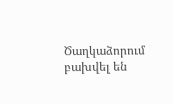Ծաղկաձորում բախվել են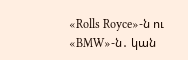«Rolls Royce»-ն ու «BMW»-ն․ կան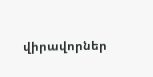վիրավորներ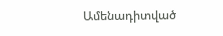Ամենադիտված